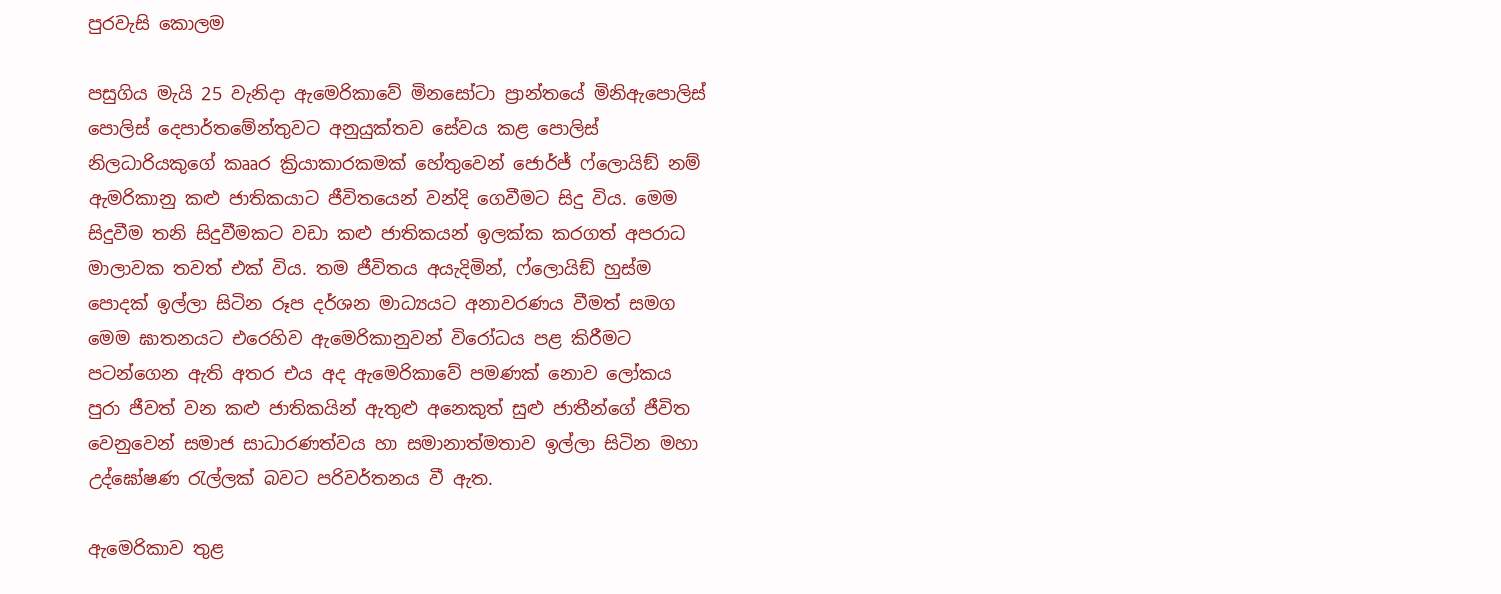පුරවැසි කොලම

පසුගිය මැයි 25 වැනිදා ඇමෙරිකාවේ මිනසෝටා ප්‍රාන්තයේ මිනිඇපොලිස් පොලිස් දෙපාර්තමේන්තුවට අනුයුක්තව සේවය කළ පොලිස් නිලධාරියකුගේ කෲර ක්‍රියාකාරකමක් හේතුවෙන් ජොර්ජ් ෆ්ලොයිඞ් නම් ඇමරිකානු කළු ජාතිකයාට ජීවිතයෙන් වන්දි ගෙවීමට සිදු විය. මෙම සිදුවීම තනි සිදුවීමකට වඩා කළු ජාතිකයන් ඉලක්ක කරගත් අපරාධ මාලාවක තවත් එක් විය. තම ජීවිතය අයැදිමින්, ෆ්ලොයිඞ් හුස්ම පොදක් ඉල්ලා සිටින රූප දර්ශන මාධ්‍යයට අනාවරණය වීමත් සමග මෙම ඝාතනයට එරෙහිව ඇමෙරිකානුවන් විරෝධය පළ කිරීමට පටන්ගෙන ඇති අතර එය අද ඇමෙරිකාවේ පමණක් නොව ලෝකය පුරා ජීවත් වන කළු ජාතිකයින් ඇතුළු අනෙකුත් සුළු ජාතීන්ගේ ජීවිත වෙනුවෙන් සමාජ සාධාරණත්වය හා සමානාත්මතාව ඉල්ලා සිටින මහා උද්ඝෝෂණ රැල්ලක් බවට පරිවර්තනය වී ඇත.

ඇමෙරිකාව තුළ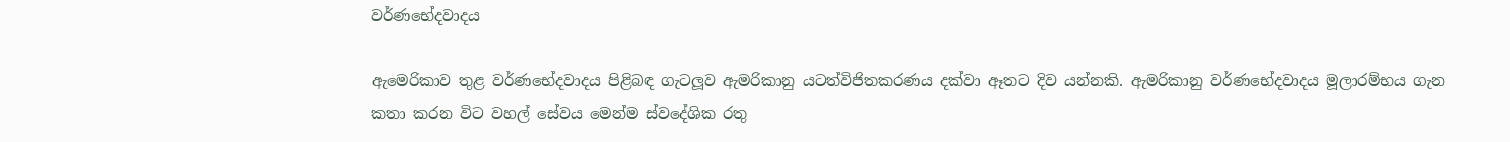වර්ණභේදවාදය

ඇමෙරිකාව තුළ වර්ණභේදවාදය පිළිබඳ ගැටලූව ඇමරිකානු යටත්විජිතකරණය දක්වා ඈතට දිව යන්නකි. ඇමරිකානු වර්ණභේදවාදය මූලාරම්භය ගැන කතා කරන විට වහල් සේවය මෙන්ම ස්වදේශික රතු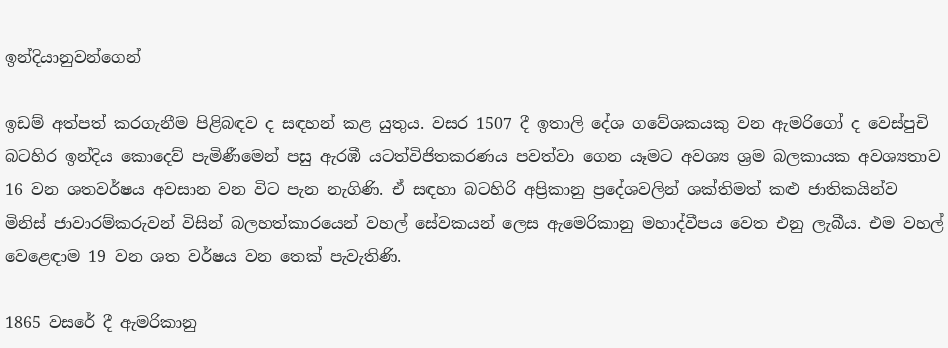ඉන්දියානුවන්ගෙන්

ඉඩම් අත්පත් කරගැනීම පිළිබඳව ද සඳහන් කළ යුතුය. වසර 1507 දී ඉතාලි දේශ ගවේශකයකු වන ඇමරිගෝ ද වෙස්පුචි බටහිර ඉන්දිය කොදෙව් පැමිණීමෙන් පසු ඇරඹී යටත්විජිතකරණය පවත්වා ගෙන යෑමට අවශ්‍ය ශ්‍රම බලකායක අවශ්‍යතාව 16 වන ශතවර්ෂය අවසාන වන විට පැන නැගිණි. ඒ සඳහා බටහිරි අප්‍රිකානු ප්‍රදේශවලින් ශක්තිමත් කළු ජාතිකයින්ව මිනිස් ජාවාරම්කරුවන් විසින් බලහත්කාරයෙන් වහල් සේවකයන් ලෙස ඇමෙරිකානු මහාද්වීපය වෙත එනු ලැබීය. එම වහල් වෙළෙඳාම 19 වන ශත වර්ෂය වන තෙක් පැවැතිණි.

1865 වසරේ දී ඇමරිකානු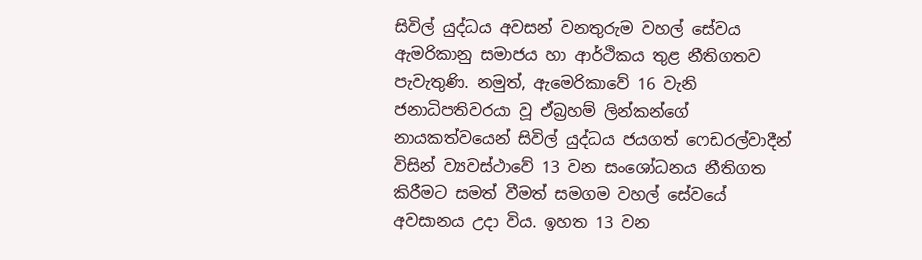සිවිල් යුද්ධය අවසන් වනතුරුම වහල් සේවය ඇමරිකානු සමාජය හා ආර්ථිකය තුළ නීතිගතව පැවැතුණි. නමුත්, ඇමෙරිකාවේ 16 වැනි ජනාධිපතිවරයා වූ ඒබ්‍රහම් ලින්කන්ගේ නායකත්වයෙන් සිවිල් යුද්ධය ජයගත් ෆෙඩරල්වාදීන් විසින් ව්‍යවස්ථාවේ 13 වන සංශෝධනය නීතිගත කිරීමට සමත් වීමත් සමගම වහල් සේවයේ අවසානය උදා විය. ඉහත 13 වන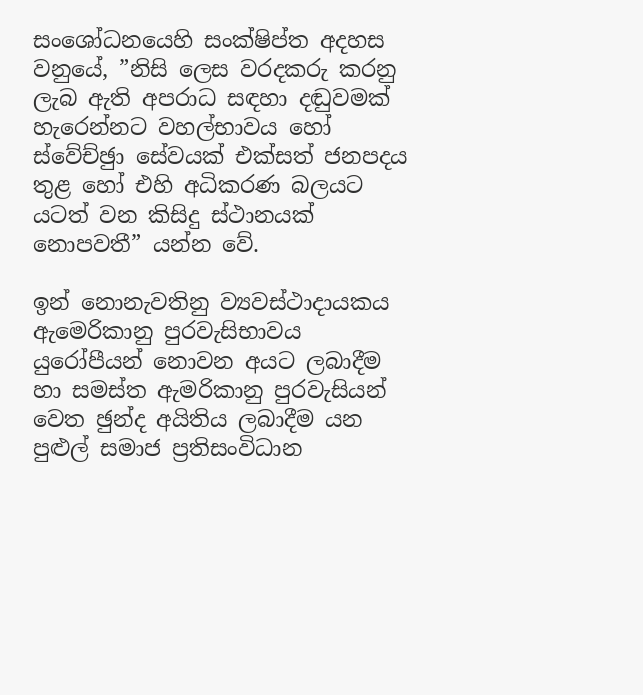සංශෝධනයෙහි සංක්ෂිප්ත අදහස වනුයේ, ”නිසි ලෙස වරදකරු කරනු ලැබ ඇති අපරාධ සඳහා දඬුවමක් හැරෙන්නට වහල්භාවය හෝ ස්වේච්ඡුා සේවයක් එක්සත් ජනපදය තුළ හෝ එහි අධිකරණ බලයට යටත් වන කිසිදු ස්ථානයක් නොපවතී” යන්න වේ.

ඉන් නොනැවතිනු ව්‍යවස්ථාදායකය ඇමෙරිකානු පුරවැසිභාවය යුරෝපීයන් නොවන අයට ලබාදීම හා සමස්ත ඇමරිකානු පුරවැසියන් වෙත ඡුන්ද අයිතිය ලබාදීම යන පුළුල් සමාජ ප්‍රතිසංවිධාන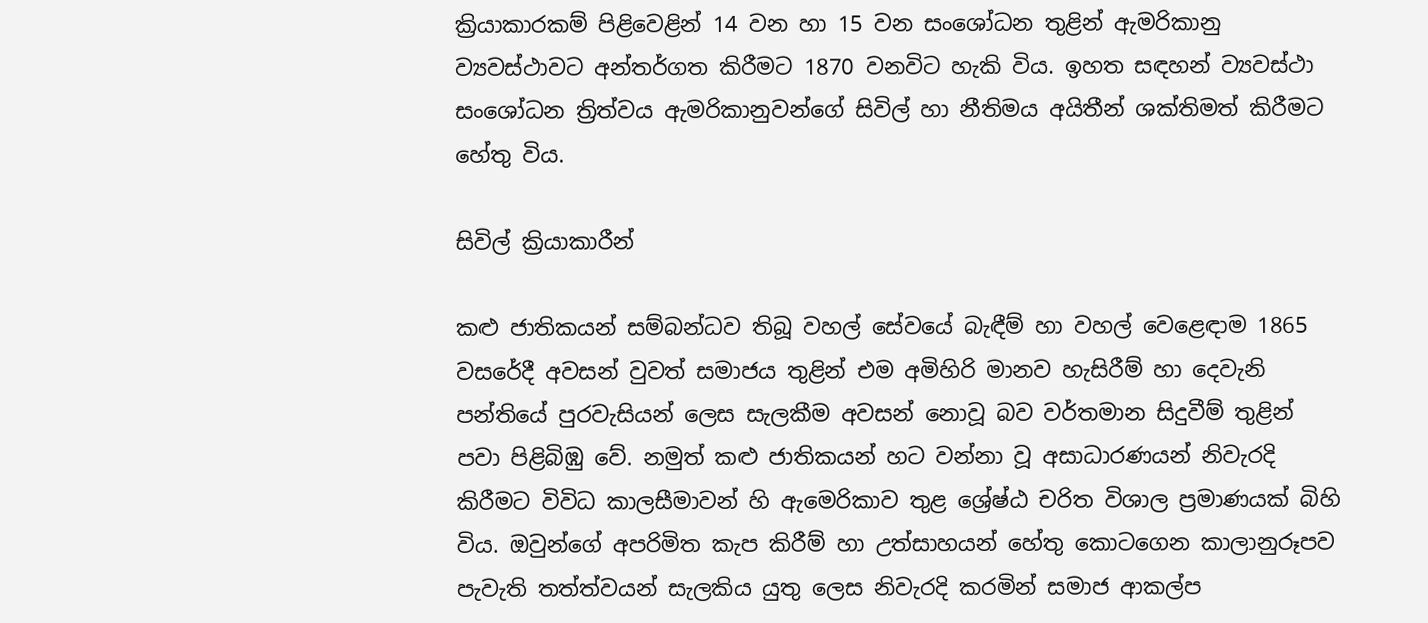ක්‍රියාකාරකම් පිළිවෙළින් 14 වන හා 15 වන සංශෝධන තුළින් ඇමරිකානු ව්‍යවස්ථාවට අන්තර්ගත කිරීමට 1870 වනවිට හැකි විය. ඉහත සඳහන් ව්‍යවස්ථා සංශෝධන ත්‍රිත්වය ඇමරිකානුවන්ගේ සිවිල් හා නීතිමය අයිතීන් ශක්තිමත් කිරීමට හේතු විය.

සිවිල් ක්‍රියාකාරීන්

කළු ජාතිකයන් සම්බන්ධව තිබූ වහල් සේවයේ බැඳීම් හා වහල් වෙළෙඳාම 1865 වසරේදී අවසන් වුවත් සමාජය තුළින් එම අමිහිරි මානව හැසිරීම් හා දෙවැනි පන්තියේ පුරවැසියන් ලෙස සැලකීම අවසන් නොවූ බව වර්තමාන සිදුවීම් තුළින් පවා පිළිබිඹු වේ. නමුත් කළු ජාතිකයන් හට වන්නා වූ අසාධාරණයන් නිවැරදි කිරීමට විවිධ කාලසීමාවන් හි ඇමෙරිකාව තුළ ශ්‍රේෂ්ඨ චරිත විශාල ප්‍රමාණයක් බිහි විය. ඔවුන්ගේ අපරිමිත කැප කිරීම් හා උත්සාහයන් හේතු කොටගෙන කාලානුරූපව පැවැති තත්ත්වයන් සැලකිය යුතු ලෙස නිවැරදි කරමින් සමාජ ආකල්ප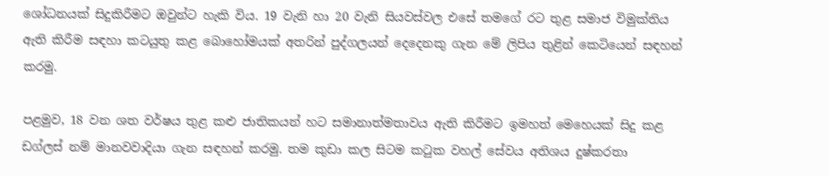ශෝධනයක් සිදුකිරීමට ඔවුන්ට හැකි විය. 19 වැනි හා 20 වැනි සියවස්වල එසේ තමගේ රට තුළ සමාජ විමුක්තිය ඇති කිරීම සඳහා කටයුතු කළ බොහෝමයක් අතරින් පුද්ගලයන් දෙදෙනකු ගැන මේ ලිපිය තුළින් කෙටියෙන් සඳහන් කරමු.

පළමුව, 18 වන ශත වර්ෂය තුළ කළු ජාතිකයන් හට සමානාත්මතාවය ඇති කිරීමට ඉමහත් මෙහෙයක් සිදු කළ ඩග්ලස් නම් මානවවාදියා ගැන සඳහන් කරමු. තම කුඩා කල සිටම කටුක වහල් සේවය අතිශය දුෂ්කරතා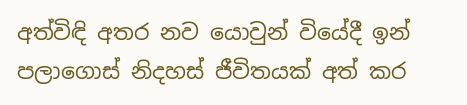අත්විඳි අතර නව යොවුන් වියේදී ඉන් පලාගොස් නිදහස් ජීවිතයක් අත් කර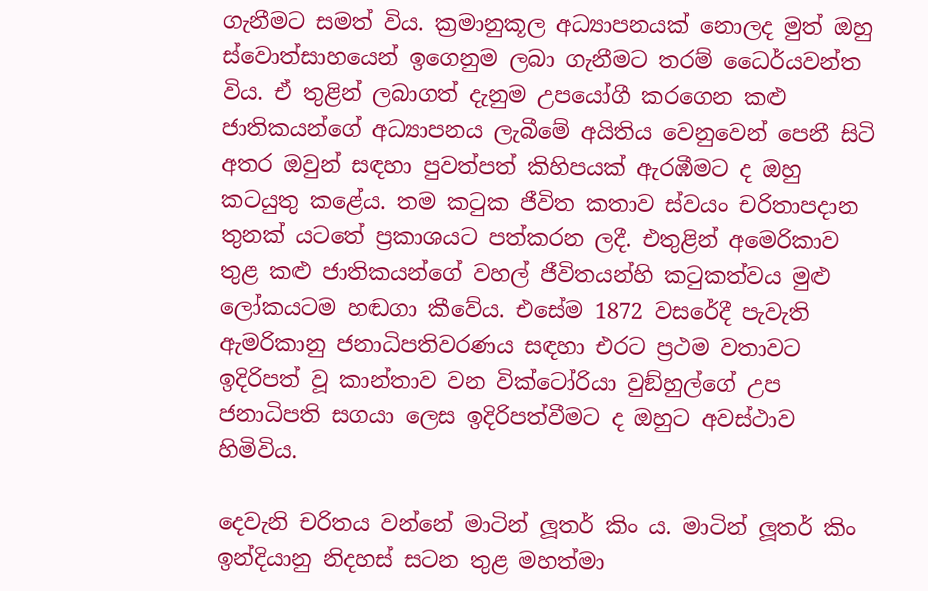ගැනීමට සමත් විය. ක්‍රමානුකූල අධ්‍යාපනයක් නොලද මුත් ඔහු ස්වොත්සාහයෙන් ඉගෙනුම ලබා ගැනීමට තරම් ධෛර්යවන්ත විය. ඒ තුළින් ලබාගත් දැනුම උපයෝගී කරගෙන කළු ජාතිකයන්ගේ අධ්‍යාපනය ලැබීමේ අයිතිය වෙනුවෙන් පෙනී සිටි අතර ඔවුන් සඳහා පුවත්පත් කිහිපයක් ඇරඹීමට ද ඔහු කටයුතු කළේය. තම කටුක ජීවිත කතාව ස්වයං චරිතාපදාන තුනක් යටතේ ප්‍රකාශයට පත්කරන ලදී. එතුළින් අමෙරිකාව තුළ කළු ජාතිකයන්ගේ වහල් ජීවිතයන්හි කටුකත්වය මුළු ලෝකයටම හඬගා කීවේය. එසේම 1872 වසරේදී පැවැති ඇමරිකානු ජනාධිපතිවරණය සඳහා එරට ප්‍රථම වතාවට ඉදිරිපත් වූ කාන්තාව වන වික්ටෝරියා වුඞ්හුල්ගේ උප ජනාධිපති සගයා ලෙස ඉදිරිපත්වීමට ද ඔහුට අවස්ථාව හිමිවිය.

දෙවැනි චරිතය වන්නේ මාටින් ලූතර් කිං ය. මාටින් ලූතර් කිං ඉන්දියානු නිදහස් සටන තුළ මහත්මා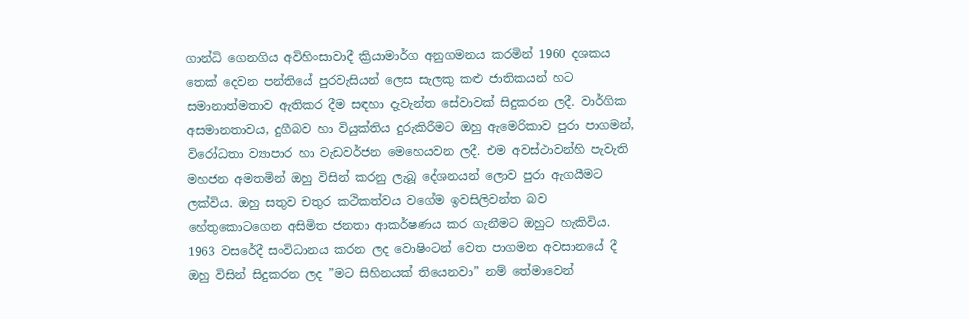ගාන්ධි ගෙනගිය අවිහිංසාවාදී ක්‍රියාමාර්ග අනුගමනය කරමින් 1960 දශකය තෙක් දෙවන පන්තියේ පුරවැසියන් ලෙස සැලකු කළු ජාතිකයන් හට සමානාත්මතාව ඇතිකර දීම සඳහා දැවැන්ත සේවාවක් සිදුකරන ලදී. වාර්ගික අසමානතාවය, දුගීබව හා වියුක්තිය දුරුකිරීමට ඔහු ඇමෙරිකාව පුරා පාගමන්, විරෝධතා ව්‍යාපාර හා වැඩවර්ජන මෙහෙයවන ලදී. එම අවස්ථාවන්හි පැවැති මහජන අමතමින් ඔහු විසින් කරනු ලැබූ දේශනයන් ලොව පුරා ඇගයීමට ලක්විය. ඔහු සතුව චතුර කථිකත්වය වගේම ඉවසිලිවන්ත බව හේතුකොටගෙන අසිමිත ජනතා ආකර්ෂණය කර ගැනීමට ඔහුට හැකිවිය. 1963 වසරේදී සංවිධානය කරන ලද වොෂිංටන් වෙත පාගමන අවසානයේ දී ඔහු විසින් සිදුකරන ලද ”මට සිහිනයක් තියෙනවා” නම් තේමාවෙන්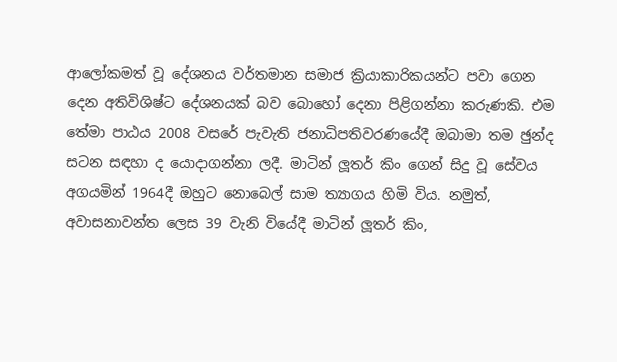ආලෝකමත් වූ දේශනය වර්තමාන සමාජ ක්‍රියාකාරිකයන්ට පවා ගෙන දෙන අතිවිශිෂ්ට දේශනයක් බව බොහෝ දෙනා පිළිගන්නා කරුණකි. එම තේමා පාඨය 2008 වසරේ පැවැති ජනාධිපතිවරණයේදී ඔබාමා තම ඡුන්ද සටන සඳහා ද යොදාගන්නා ලදී. මාටින් ලූතර් කිං ගෙන් සිදු වූ සේවය අගයමින් 1964දී ඔහුට නොබෙල් සාම ත්‍යාගය හිමි විය. නමුත්, අවාසනාවන්ත ලෙස 39 වැනි වියේදී මාටින් ලූතර් කිං,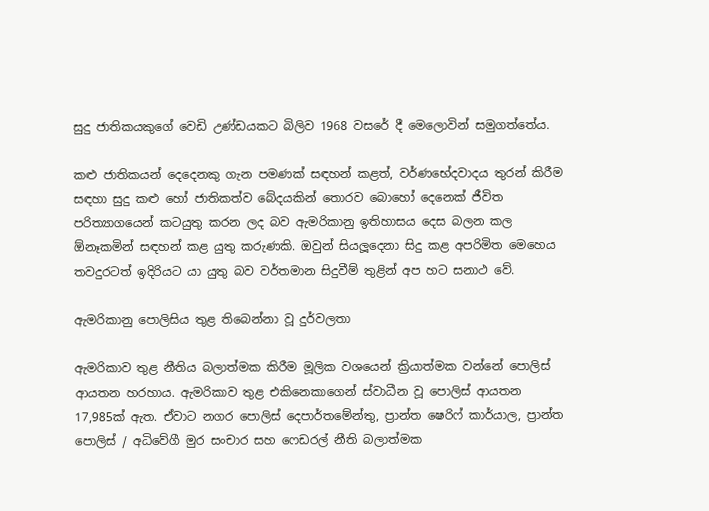සුදු ජාතිකයකුගේ වෙඩි උණ්ඩයකට බිලිව 1968 වසරේ දී මෙලොවින් සමුගත්තේය.

කළු ජාතිකයන් දෙදෙනකු ගැන පමණක් සඳහන් කළත්, වර්ණභේදවාදය තුරන් කිරීම සඳහා සුදු කළු හෝ ජාතිකත්ව බේදයකින් තොරව බොහෝ දෙනෙක් ජීවිත පරිත්‍යාගයෙන් කටයුතු කරන ලද බව ඇමරිකානු ඉතිහාසය දෙස බලන කල ඕනෑකමින් සඳහන් කළ යුතු කරුණකි. ඔවුන් සියලූදෙනා සිදු කළ අපරිමිත මෙහෙය තවදුරටත් ඉදිරියට යා යුතු බව වර්තමාන සිදුවීම් තුළින් අප හට සනාථ වේ.

ඇමරිකානු පොලිසිය තුළ තිබෙන්නා වූ දුර්වලතා

ඇමරිකාව තුළ නීතිය බලාත්මක කිරීම මූලික වශයෙන් ක්‍රියාත්මක වන්නේ පොලිස් ආයතන හරහාය. ඇමරිකාව තුළ එකිනෙකාගෙන් ස්වාධීන වූ පොලිස් ආයතන 17,985ක් ඇත. ඒවාට නගර පොලිස් දෙපාර්තමේන්තු, ප්‍රාන්ත ෂෙරිෆ් කාර්යාල, ප්‍රාන්ත පොලිස් / අධිවේගී මුර සංචාර සහ ෆෙඩරල් නීති බලාත්මක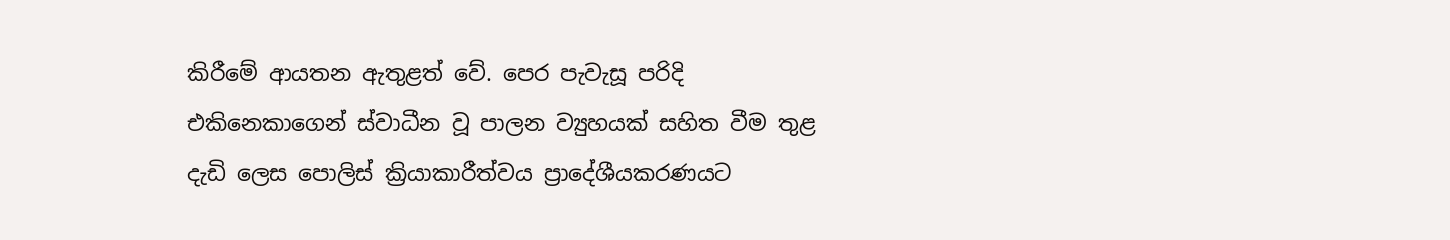කිරීමේ ආයතන ඇතුළත් වේ. පෙර පැවැසූ පරිදි එකිනෙකාගෙන් ස්වාධීන වූ පාලන ව්‍යුහයක් සහිත වීම තුළ දැඩි ලෙස පොලිස් ක්‍රියාකාරීත්වය ප්‍රාදේශීයකරණයට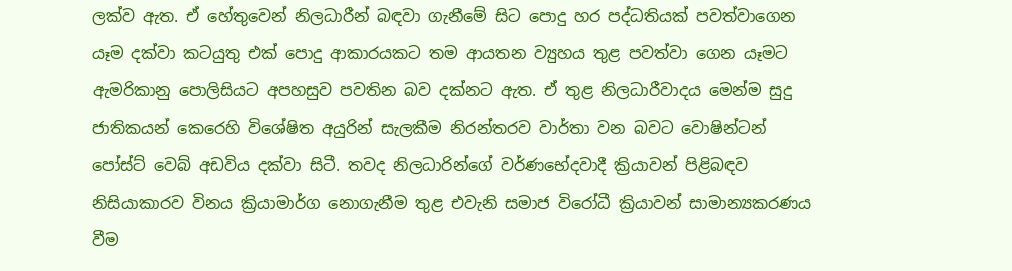ලක්ව ඇත. ඒ හේතුවෙන් නිලධාරීන් බඳවා ගැනීමේ සිට පොදු හර පද්ධතියක් පවත්වාගෙන යෑම දක්වා කටයුතු එක් පොදු ආකාරයකට තම ආයතන ව්‍යුහය තුළ පවත්වා ගෙන යෑමට ඇමරිකානු පොලිසියට අපහසුව පවතින බව දක්නට ඇත. ඒ තුළ නිලධාරීවාදය මෙන්ම සුදු ජාතිකයන් කෙරෙහි විශේෂිත අයුරින් සැලකීම නිරන්තරව වාර්තා වන බවට වොෂින්ටන් පෝස්ට් වෙබ් අඩවිය දක්වා සිටී. තවද නිලධාරින්ගේ වර්ණභේදවාදී ක්‍රියාවන් පිළිබඳව නිසියාකාරව විනය ක්‍රියාමාර්ග නොගැනීම තුළ එවැනි සමාජ විරෝධී ක්‍රියාවන් සාමාන්‍යකරණය වීම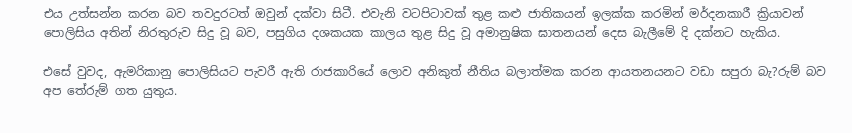එය උත්සන්න කරන බව තවදුරටත් ඔවුන් දක්වා සිටී. එවැනි වටපිටාවක් තුළ කළු ජාතිකයන් ඉලක්ක කරමින් මර්දනකාරී ක්‍රියාවන් පොලිසිය අතින් නිරතුරුව සිදු වූ බව, පසුගිය දශකයක කාලය තුළ සිදු වූ අමානුෂික ඝාතනයන් දෙස බැලීමේ දි දක්නට හැකිය.

එසේ වුවද, ඇමරිකානු පොලිසියට පැවරී ඇති රාජකාරියේ ලොව අනිකුත් නීතිය බලාත්මක කරන ආයතනයනට වඩා සපුරා බැ?රුම් බව අප තේරුම් ගත යුතුය.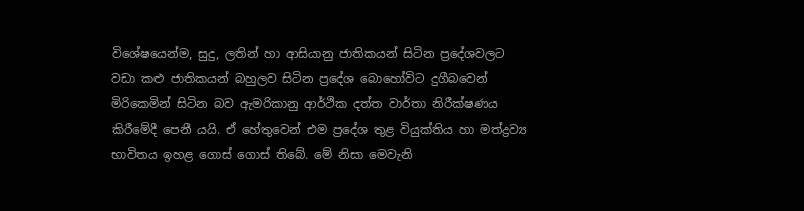විශේෂයෙන්ම, සුදු, ලතින් හා ආසියානු ජාතිකයන් සිටින ප්‍රදේශවලට වඩා කළු ජාතිකයන් බහුලව සිටින ප්‍රදේශ බොහෝවිට දුගීබවෙන් මිරිකෙමින් සිටින බව ඇමරිකානු ආර්ථික දත්ත වාර්තා නිරීක්ෂණය කිරීමේදී පෙනී යයි. ඒ හේතුවෙන් එම ප්‍රදේශ තුළ වියුක්තිය හා මත්ද්‍රව්‍ය භාවිතය ඉහළ ගොස් ගොස් තිබේ. මේ නිසා මෙවැනි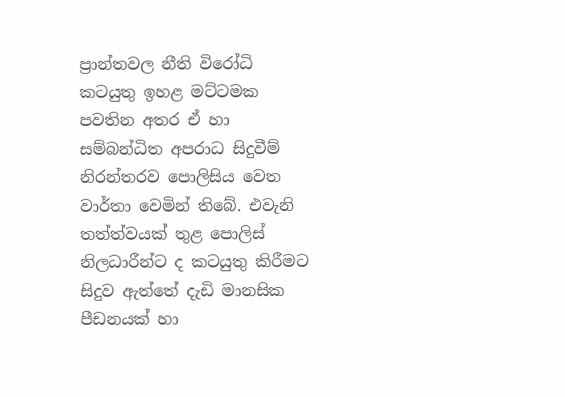ප්‍රාන්තවල නීති විරෝධි කටයුතු ඉහළ මට්ටමක පවතින අතර ඒ හා සම්බන්ධිත අපරාධ සිදුවීම් නිරන්තරව පොලිසිය වෙත වාර්තා වෙමින් තිබේ. එවැනි තත්ත්වයක් තුළ පොලිස් නිලධාරීන්ට ද කටයුතු කිරීමට සිදුව ඇත්තේ දැඩි මානසික පීඩනයක් හා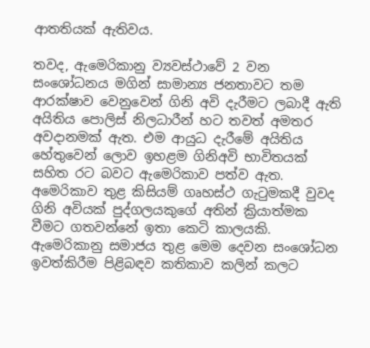ආතතියක් ඇතිවය.

තවද, ඇමෙරිකානු ව්‍යවස්ථාවේ 2 වන සංශෝධනය මගින් සාමාන්‍ය ජනතාවට තම ආරක්ෂාව වෙනුවෙන් ගිනි අවි දැරීමට ලබාදී ඇති අයිතිය පොලිස් නිලධාරීන් හට තවත් අමතර අවදානමක් ඇත. එම ආයුධ දැරීමේ අයිතිය හේතුවෙන් ලොව ඉහළම ගිනිඅවි භාවිතයක් සහිත රට බවට ඇමෙරිකාව පත්ව ඇත. අමෙරිකාව තුළ කිසියම් ගෘහස්ථ ගැටුමකදී වුවද ගිනි අවියක් පුද්ගලයකුගේ අතින් ක්‍රියාත්මක වීමට ගතවන්නේ ඉතා කෙටි කාලයකි. ඇමෙරිකානු සමාජය තුළ මෙම දෙවන සංශෝධන ඉවත්කිරීම පිළිබඳව කතිකාව කලින් කලට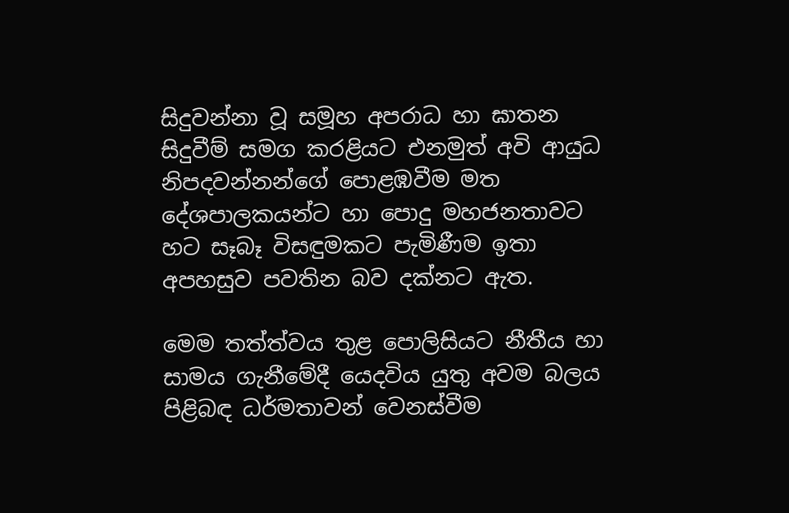සිදුවන්නා වූ සමූහ අපරාධ හා ඝාතන සිදුවීම් සමග කරළියට එනමුත් අවි ආයුධ නිපදවන්නන්ගේ පොළඹවීම මත දේශපාලකයන්ට හා පොදු මහජනතාවට හට සෑබෑ විසඳුමකට පැමිණීම ඉතා අපහසුව පවතින බව දක්නට ඇත.

මෙම තත්ත්වය තුළ පොලිසියට නීතීය හා සාමය ගැනීමේදී යෙදවිය යුතු අවම බලය පිළිබඳ ධර්මතාවන් වෙනස්වීම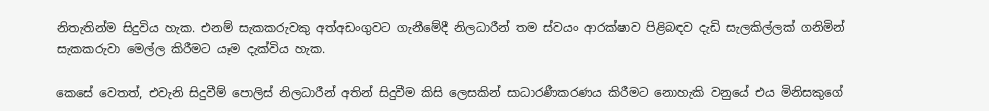නිතැතින්ම සිදුවිය හැක. එනම් සැකකරුවකු අත්අඩංගුවට ගැනීමේදී නිලධාරීන් තම ස්වයං ආරක්ෂාව පිළිබඳව දැඩි සැලකිල්ලක් ගනිමින් සැකකරුවා මෙල්ල කිරීමට යෑම දැක්විය හැක.

කෙසේ වෙතත්, එවැනි සිදුවීම් පොලිස් නිලධාරීන් අතින් සිදුවීම කිසි ලෙසකින් සාධාරණීකරණය කිරීමට නොහැකි වනුයේ එය මිනිසකුගේ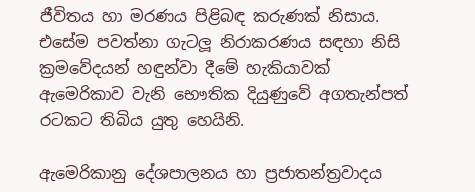ජීවිතය හා මරණය පිළිබඳ කරුණක් නිසාය. එසේම පවත්නා ගැටලූ නිරාකරණය සඳහා නිසි ක්‍රමවේදයන් හඳුන්වා දීමේ හැකියාවක් ඇමෙරිකාව වැනි භෞතික දියුණුවේ අගතැන්පත් රටකට තිබිය යුතු හෙයිනි.

ඇමෙරිකානු දේශපාලනය හා ප්‍රජාතන්ත්‍රවාදය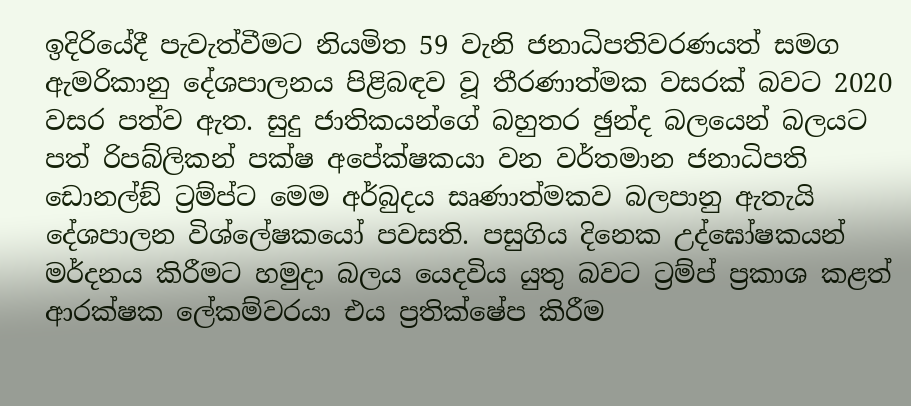ඉදිරියේදී පැවැත්වීමට නියමිත 59 වැනි ජනාධිපතිවරණයත් සමග ඇමරිකානු දේශපාලනය පිළිබඳව වූ තීරණාත්මක වසරක් බවට 2020 වසර පත්ව ඇත. සුදු ජාතිකයන්ගේ බහුතර ඡුන්ද බලයෙන් බලයට පත් රිපබ්ලිකන් පක්ෂ අපේක්ෂකයා වන වර්තමාන ජනාධිපති ඩොනල්ඞ් ට්‍රම්ප්ට මෙම අර්බුදය සෘණාත්මකව බලපානු ඇතැයි දේශපාලන විශ්ලේෂකයෝ පවසති. පසුගිය දිනෙක උද්ඝෝෂකයන් මර්දනය කිරීමට හමුදා බලය යෙදවිය යුතු බවට ට්‍රම්ප් ප්‍රකාශ කළත් ආරක්ෂක ලේකම්වරයා එය ප්‍රතික්ෂේප කිරීම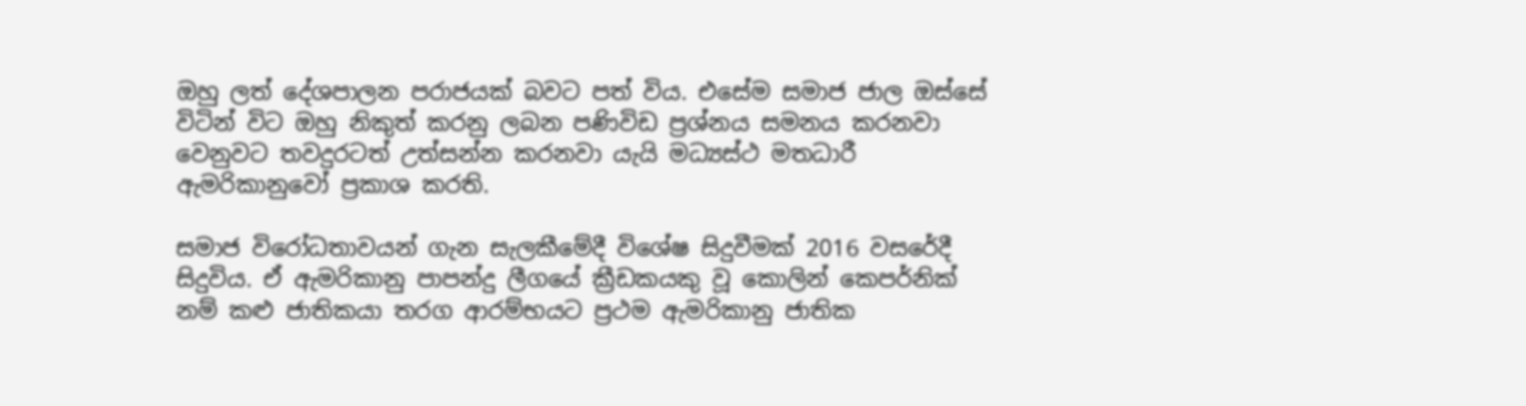ඔහු ලත් දේශපාලන පරාජයක් බවට පත් විය. එසේම සමාජ ජාල ඔස්සේ විටින් විට ඔහු නිකුත් කරනු ලබන පණිවිඩ ප්‍රශ්නය සමනය කරනවා වෙනුවට තවදුරටත් උත්සන්න කරනවා යැයි මධ්‍යස්ථ මතධාරී ඇමරිකානුවෝ ප්‍රකාශ කරති.

සමාජ විරෝධතාවයන් ගැන සැලකීමේදී විශේෂ සිදුවීමක් 2016 වසරේදී සිදුවිය. ඒ ඇමරිකානු පාපන්දු ලීගයේ ක්‍රීඩකයකු වූ කොලින් කෙපර්නික් නම් කළු ජාතිකයා තරග ආරම්භයට ප්‍රථම ඇමරිකානු ජාතික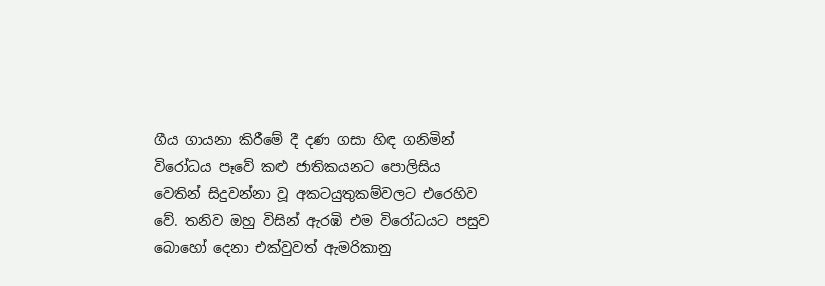ගීය ගායනා කිරීමේ දී දණ ගසා හිඳ ගනිමින් විරෝධය පෑවේ කළු ජාතිකයනට පොලිසිය වෙතින් සිදුවන්නා වූ අකටයුතුකම්වලට එරෙහිව වේ. තනිව ඔහු විසින් ඇරඹි එම විරෝධයට පසුව බොහෝ දෙනා එක්වුවත් ඇමරිකානු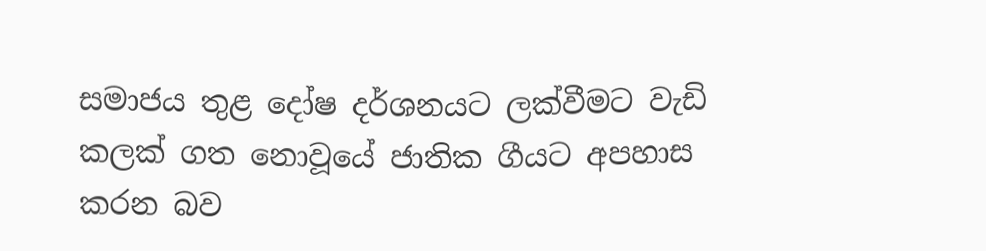සමාජය තුළ දෝෂ දර්ශනයට ලක්වීමට වැඩි කලක් ගත නොවූයේ ජාතික ගීයට අපහාස කරන බව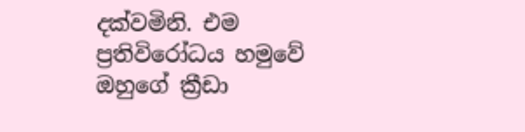දක්වමිනි. එම ප්‍රතිවිරෝධය හමුවේ ඔහුගේ ක්‍රීඩා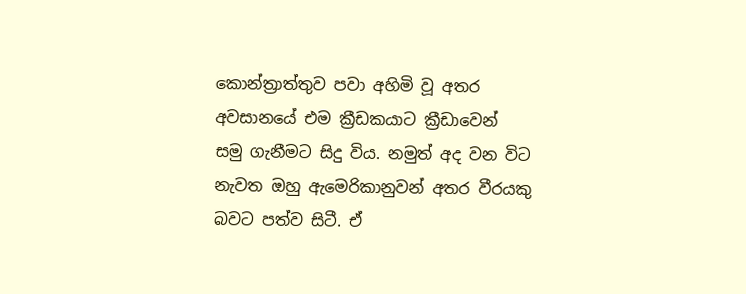කොන්ත්‍රාත්තුව පවා අහිමි වූ අතර අවසානයේ එම ක්‍රීඩකයාට ක්‍රීඩාවෙන් සමු ගැනීමට සිදු විය. නමුත් අද වන විට නැවත ඔහු ඇමෙරිකානුවන් අතර වීරයකු බවට පත්ව සිටී. ඒ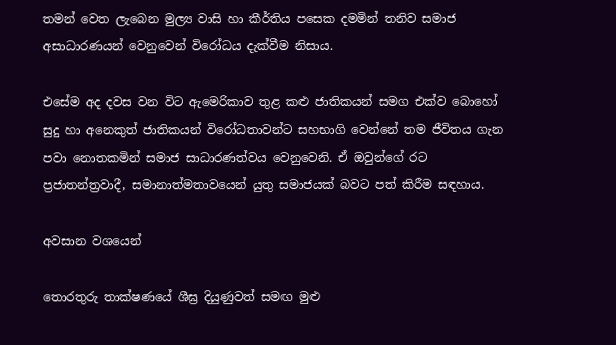තමන් වෙත ලැබෙන මුල්‍ය වාසි හා කීර්තිය පසෙක දමමින් තනිව සමාජ අසාධාරණයන් වෙනුවෙන් විරෝධය දැක්වීම නිසාය.

එසේම අද දවස වන විට ඇමෙරිකාව තුළ කළු ජාතිකයන් සමග එක්ව බොහෝ සුදු හා අනෙකුත් ජාතිකයන් විරෝධතාවන්ට සහභාගි වෙන්නේ තම ජීවිතය ගැන පවා නොතකමින් සමාජ සාධාරණත්වය වෙනුවෙනි. ඒ ඔවුන්ගේ රට ප්‍රජාතන්ත්‍රවාදී, සමානාත්මතාවයෙන් යුතු සමාජයක් බවට පත් කිරීම සඳහාය.

අවසාන වශයෙන්

තොරතුරු තාක්ෂණයේ ශීඝ්‍ර දියුණුවත් සමඟ මුළු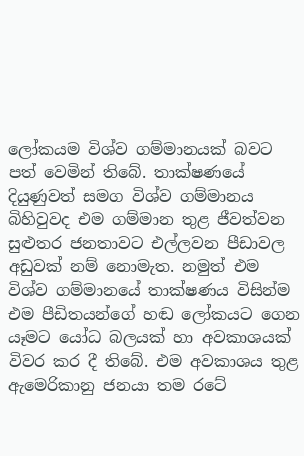ලෝකයම විශ්ව ගම්මානයක් බවට පත් වෙමින් තිබේ. තාක්ෂණයේ දියුණුවත් සමග විශ්ව ගම්මානය බිහිවුවද එම ගම්මාන තුළ ජීවත්වන සුළුතර ජනතාවට එල්ලවන පීඩාවල අඩුවක් නම් නොමැත. නමුත් එම විශ්ව ගම්මානයේ තාක්ෂණය විසින්ම එම පීඩිතයන්ගේ හඬ ලෝකයට ගෙන යෑමට යෝධ බලයක් හා අවකාශයක් විවර කර දී තිබේ. එම අවකාශය තුළ ඇමෙරිකානු ජනයා තම රටේ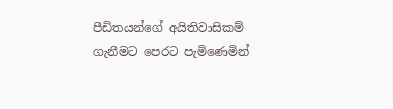පීඩිතයන්ගේ අයිතිවාසිකම් ගැනීමට පෙරට පැමිණෙමින්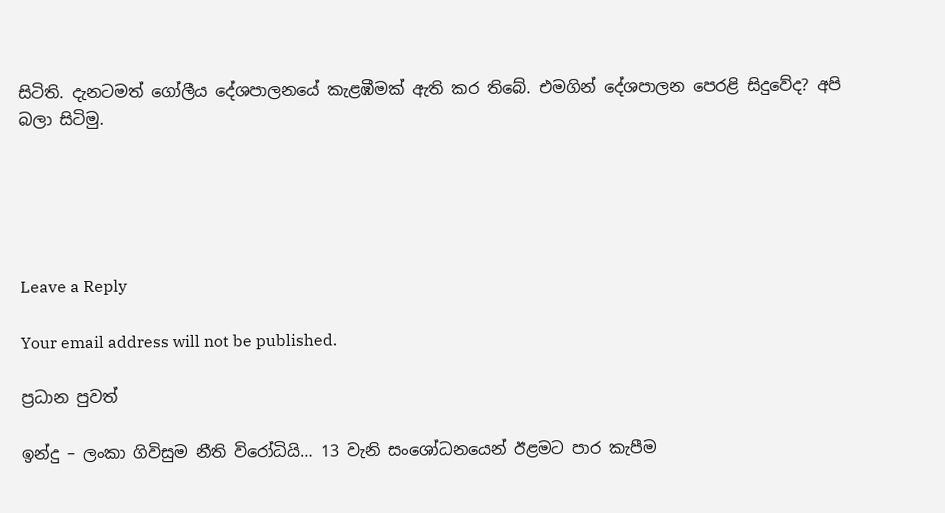සිටිති. දැනටමත් ගෝලීය දේශපාලනයේ කැළඹීමක් ඇති කර තිබේ. එමගින් දේශපාලන පෙරළි සිදුවේද? අපි බලා සිටිමු.





Leave a Reply

Your email address will not be published.

ප්‍රධාන පුවත්

ඉන්දු – ලංකා ගිවිසුම නීති විරෝධියි… 13 වැනි සංශෝධනයෙන් ඊළමට පාර කැපීම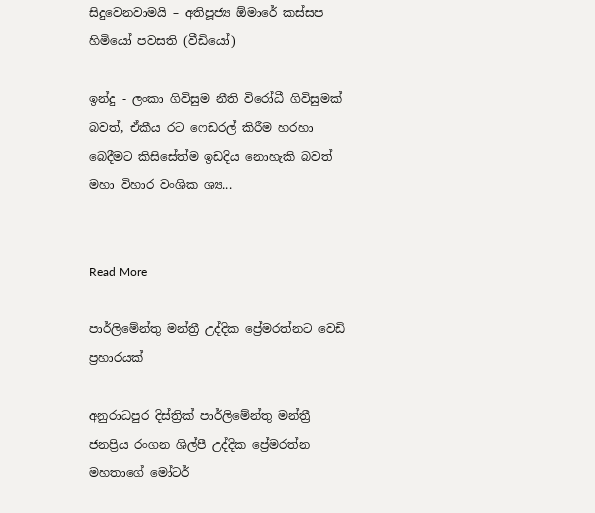සිදුවෙනවාමයි – අතිපූජ්‍ය ඕමාරේ කස්සප හිමියෝ පවසති (වීඩියෝ)

ඉන්දු - ලංකා ගිවිසුම නීති විරෝධී ගිවිසුමක් බවත්, ඒකීය රට ෆෙඩරල් කිරීම හරහා බෙදීමට කිසිසේත්ම ඉඩදිය නොහැකි බවත් මහා විහාර වංශික ශ්‍ය...


Read More

පාර්ලිමේන්තු මන්ත්‍රී උද්දික ප්‍රේමරත්නට වෙඩි ප්‍රහාරයක්

අනුරාධපුර දිස්ත්‍රික් පාර්ලිමේන්තු මන්ත්‍රී ජනප්‍රිය රංගන ශිල්පී උද්දික ප්‍රේමරත්න මහතාගේ මෝටර්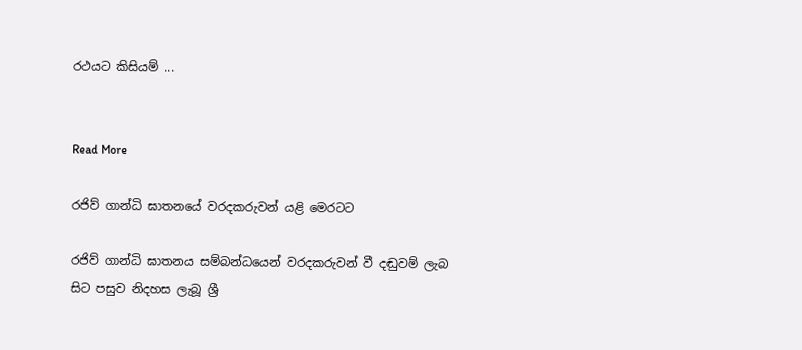රථයට කිසියම් ...


Read More

රජිව් ගාන්ධි ඝාතනයේ වරදකරුවන් යළි මෙරටට

රජිව් ගාන්ධි ඝාතනය සම්බන්ධයෙන් වරදකරුවන් වී දඬුවම් ලැබ සිට පසුව නිදහස ලැබූ ශ්‍රී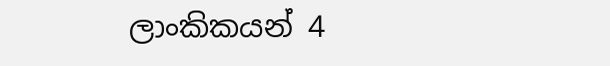ලාංකිකයන් 4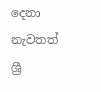දෙනා නැවතත් ශ්‍රී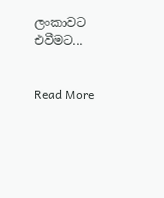ලංකාවට එවීමට...


Read More